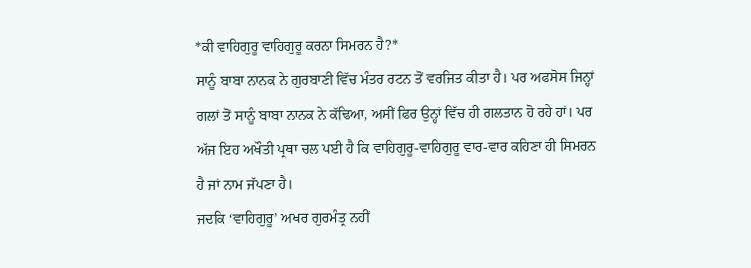*ਕੀ ਵਾਹਿਗੁਰੂ ਵਾਹਿਗੁਰੂ ਕਰਨਾ ਸਿਮਰਨ ਹੈ?*
ਸਾਨੂੰ ਬਾਬਾ ਨਾਨਕ ਨੇ ਗੁਰਬਾਣੀ ਵਿੱਚ ਮੰਤਰ ਰਟਨ ਤੋਂ ਵਰਜਿਤ ਕੀਤਾ ਹੈ। ਪਰ ਅਫਸੋਸ ਜਿਨ੍ਹਾਂ ਗਲਾਂ ਤੋਂ ਸਾਨੂੰ ਬਾਬਾ ਨਾਨਕ ਨੇ ਕੱਢਿਆ, ਅਸੀਂ ਫਿਰ ਉਨ੍ਹਾਂ ਵਿੱਚ ਹੀ ਗਲਤਾਨ ਹੋ ਰਹੇ ਹਾਂ। ਪਰ ਅੱਜ ਇਹ ਅਖੌਤੀ ਪ੍ਰਥਾ ਚਲ ਪਈ ਹੈ ਕਿ ਵਾਹਿਗੁਰੂ-ਵਾਹਿਗੁਰੂ ਵਾਰ-ਵਾਰ ਕਹਿਣਾ ਹੀ ਸਿਮਰਨ ਹੈ ਜਾਂ ਨਾਮ ਜੱਪਣਾ ਹੈ।
ਜਦਕਿ ‘ਵਾਹਿਗੁਰੂ’ ਅਖਰ ਗੁਰਮੰਤ੍ਰ ਨਹੀਂ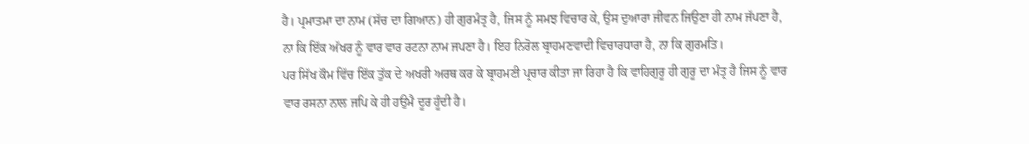ਹੈ। ਪ੍ਰਮਾਤਮਾ ਦਾ ਨਾਮ (ਸੱਚ ਦਾ ਗਿਆਨ) ਹੀ ਗੁਰਮੰਤ੍ਰ ਹੈ, ਜਿਸ ਨੂੰ ਸਮਝ ਵਿਚਾਰ ਕੇ, ਉਸ ਦੁਆਰਾ ਜੀਵਨ ਜਿਉਣਾ ਹੀ ਨਾਮ ਜੱਪਣਾ ਹੈ, ਨਾ ਕਿ ਇੱਕ ਅੱਖਰ ਨੂੰ ਵਾਰ ਵਾਰ ਰਟਨਾ ਨਾਮ ਜਪਣਾ ਹੈ। ਇਹ ਨਿਰੋਲ ਬ੍ਰਾਹਮਣਵਾਦੀ ਵਿਚਾਰਧਾਰਾ ਹੈ, ਨਾ ਕਿ ਗੁਰਮਤਿ।
ਪਰ ਸਿੱਖ ਕੌਮ ਵਿੱਚ ਇੱਕ ਤੁੱਕ ਦੇ ਅਖਰੀ ਅਰਥ ਕਰ ਕੇ ਬ੍ਰਾਹਮਣੀ ਪ੍ਰਚਾਰ ਕੀਤਾ ਜਾ ਰਿਹਾ ਹੈ ਕਿ ਵਾਹਿਗੁਰੂ ਹੀ ਗੁਰੂ ਦਾ ਮੰਤ੍ਰ ਹੈ ਜਿਸ ਨੂੰ ਵਾਰ ਵਾਰ ਰਸਨਾ ਨਾਲ ਜਪਿ ਕੇ ਹੀ ਹਉਮੈ ਦੂਰ ਹੂੰਦੀ ਹੈ।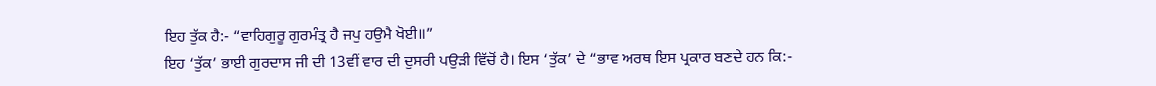ਇਹ ਤੁੱਕ ਹੈ:- “ਵਾਹਿਗੁਰੂ ਗੁਰਮੰਤ੍ਰ ਹੈ ਜਪੁ ਹਉਮੈ ਖੋਈ॥”
ਇਹ ‘ਤੁੱਕ’ ਭਾਈ ਗੁਰਦਾਸ ਜੀ ਦੀ 13ਵੀਂ ਵਾਰ ਦੀ ਦੁਸਰੀ ਪਉੜੀ ਵਿੱਚੋਂ ਹੈ। ਇਸ ‘ਤੁੱਕ’ ਦੇ “ਭਾਵ ਅਰਥ ਇਸ ਪ੍ਰਕਾਰ ਬਣਦੇ ਹਨ ਕਿ:-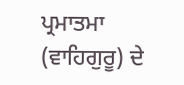ਪ੍ਰਮਾਤਮਾ (ਵਾਹਿਗੁਰੂ) ਦੇ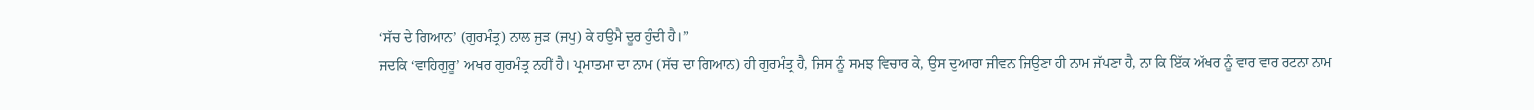‘ਸੱਚ ਦੇ ਗਿਆਨ’ (ਗੁਰਮੰਤ੍ਰ) ਨਾਲ ਜੁੜ (ਜਪੁ) ਕੇ ਹਉਮੈ ਦੂਰ ਹੁੰਦੀ ਹੈ।”
ਜਦਕਿ ‘ਵਾਹਿਗੁਰੂ’ ਅਖਰ ਗੁਰਮੰਤ੍ਰ ਨਹੀਂ ਹੈ। ਪ੍ਰਮਾਤਮਾ ਦਾ ਨਾਮ (ਸੱਚ ਦਾ ਗਿਆਨ) ਹੀ ਗੁਰਮੰਤ੍ਰ ਹੈ, ਜਿਸ ਨੂੰ ਸਮਝ ਵਿਚਾਰ ਕੇ, ਉਸ ਦੁਆਰਾ ਜੀਵਨ ਜਿਉਣਾ ਹੀ ਨਾਮ ਜੱਪਣਾ ਹੈ, ਨਾ ਕਿ ਇੱਕ ਅੱਖਰ ਨੂੰ ਵਾਰ ਵਾਰ ਰਟਨਾ ਨਾਮ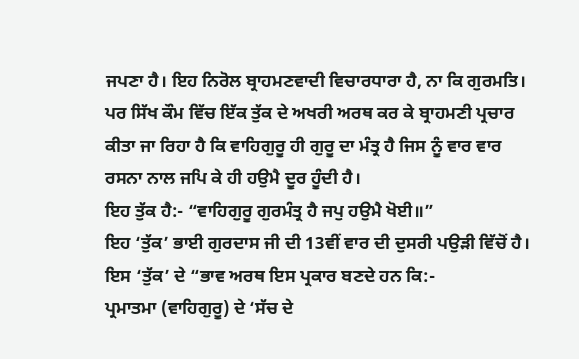ਜਪਣਾ ਹੈ। ਇਹ ਨਿਰੋਲ ਬ੍ਰਾਹਮਣਵਾਦੀ ਵਿਚਾਰਧਾਰਾ ਹੈ, ਨਾ ਕਿ ਗੁਰਮਤਿ।
ਪਰ ਸਿੱਖ ਕੌਮ ਵਿੱਚ ਇੱਕ ਤੁੱਕ ਦੇ ਅਖਰੀ ਅਰਥ ਕਰ ਕੇ ਬ੍ਰਾਹਮਣੀ ਪ੍ਰਚਾਰ ਕੀਤਾ ਜਾ ਰਿਹਾ ਹੈ ਕਿ ਵਾਹਿਗੁਰੂ ਹੀ ਗੁਰੂ ਦਾ ਮੰਤ੍ਰ ਹੈ ਜਿਸ ਨੂੰ ਵਾਰ ਵਾਰ ਰਸਨਾ ਨਾਲ ਜਪਿ ਕੇ ਹੀ ਹਉਮੈ ਦੂਰ ਹੂੰਦੀ ਹੈ।
ਇਹ ਤੁੱਕ ਹੈ:- “ਵਾਹਿਗੁਰੂ ਗੁਰਮੰਤ੍ਰ ਹੈ ਜਪੁ ਹਉਮੈ ਖੋਈ॥”
ਇਹ ‘ਤੁੱਕ’ ਭਾਈ ਗੁਰਦਾਸ ਜੀ ਦੀ 13ਵੀਂ ਵਾਰ ਦੀ ਦੁਸਰੀ ਪਉੜੀ ਵਿੱਚੋਂ ਹੈ। ਇਸ ‘ਤੁੱਕ’ ਦੇ “ਭਾਵ ਅਰਥ ਇਸ ਪ੍ਰਕਾਰ ਬਣਦੇ ਹਨ ਕਿ:-
ਪ੍ਰਮਾਤਮਾ (ਵਾਹਿਗੁਰੂ) ਦੇ ‘ਸੱਚ ਦੇ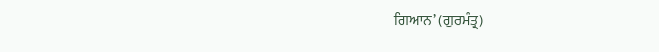ਗਿਆਨ’ (ਗੁਰਮੰਤ੍ਰ)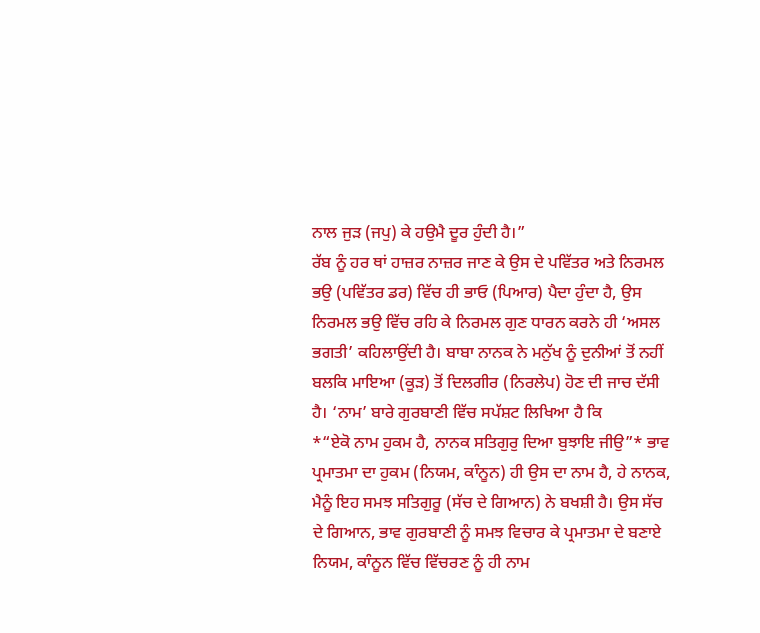ਨਾਲ ਜੁੜ (ਜਪੁ) ਕੇ ਹਉਮੈ ਦੂਰ ਹੁੰਦੀ ਹੈ।”
ਰੱਬ ਨੂੰ ਹਰ ਥਾਂ ਹਾਜ਼ਰ ਨਾਜ਼ਰ ਜਾਣ ਕੇ ਉਸ ਦੇ ਪਵਿੱਤਰ ਅਤੇ ਨਿਰਮਲ ਭਉ (ਪਵਿੱਤਰ ਡਰ) ਵਿੱਚ ਹੀ ਭਾਓ (ਪਿਆਰ) ਪੈਦਾ ਹੁੰਦਾ ਹੈ, ਉਸ ਨਿਰਮਲ ਭਉ ਵਿੱਚ ਰਹਿ ਕੇ ਨਿਰਮਲ ਗੁਣ ਧਾਰਨ ਕਰਨੇ ਹੀ ‘ਅਸਲ ਭਗਤੀ’ ਕਹਿਲਾਉਂਦੀ ਹੈ। ਬਾਬਾ ਨਾਨਕ ਨੇ ਮਨੁੱਖ ਨੂੰ ਦੁਨੀਆਂ ਤੋਂ ਨਹੀਂ ਬਲਕਿ ਮਾਇਆ (ਕੂੜ) ਤੋਂ ਦਿਲਗੀਰ (ਨਿਰਲੇਪ) ਹੋਣ ਦੀ ਜਾਚ ਦੱਸੀ ਹੈ। ‘ਨਾਮ’ ਬਾਰੇ ਗੁਰਬਾਣੀ ਵਿੱਚ ਸਪੱਸ਼ਟ ਲਿਖਿਆ ਹੈ ਕਿ
*“ਏਕੋ ਨਾਮ ਹੁਕਮ ਹੈ, ਨਾਨਕ ਸਤਿਗੁਰੁ ਦਿਆ ਬੁਝਾਇ ਜੀਉ”* ਭਾਵ ਪ੍ਰਮਾਤਮਾ ਦਾ ਹੁਕਮ (ਨਿਯਮ, ਕਾੰਨੂਨ) ਹੀ ਉਸ ਦਾ ਨਾਮ ਹੈ, ਹੇ ਨਾਨਕ, ਮੈਨੂੰ ਇਹ ਸਮਝ ਸਤਿਗੁਰੂ (ਸੱਚ ਦੇ ਗਿਆਨ) ਨੇ ਬਖਸ਼ੀ ਹੈ। ਉਸ ਸੱਚ ਦੇ ਗਿਆਨ, ਭਾਵ ਗੁਰਬਾਣੀ ਨੂੰ ਸਮਝ ਵਿਚਾਰ ਕੇ ਪ੍ਰਮਾਤਮਾ ਦੇ ਬਣਾਏ ਨਿਯਮ, ਕਾੰਨੂਨ ਵਿੱਚ ਵਿੱਚਰਣ ਨੂੰ ਹੀ ਨਾਮ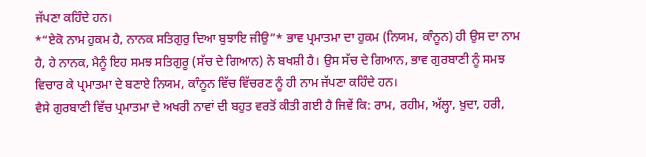ਜੱਪਣਾ ਕਹਿੰਦੇ ਹਨ।
*“ਏਕੋ ਨਾਮ ਹੁਕਮ ਹੈ, ਨਾਨਕ ਸਤਿਗੁਰੁ ਦਿਆ ਬੁਝਾਇ ਜੀਉ”* ਭਾਵ ਪ੍ਰਮਾਤਮਾ ਦਾ ਹੁਕਮ (ਨਿਯਮ, ਕਾੰਨੂਨ) ਹੀ ਉਸ ਦਾ ਨਾਮ ਹੈ, ਹੇ ਨਾਨਕ, ਮੈਨੂੰ ਇਹ ਸਮਝ ਸਤਿਗੁਰੂ (ਸੱਚ ਦੇ ਗਿਆਨ) ਨੇ ਬਖਸ਼ੀ ਹੈ। ਉਸ ਸੱਚ ਦੇ ਗਿਆਨ, ਭਾਵ ਗੁਰਬਾਣੀ ਨੂੰ ਸਮਝ ਵਿਚਾਰ ਕੇ ਪ੍ਰਮਾਤਮਾ ਦੇ ਬਣਾਏ ਨਿਯਮ, ਕਾੰਨੂਨ ਵਿੱਚ ਵਿੱਚਰਣ ਨੂੰ ਹੀ ਨਾਮ ਜੱਪਣਾ ਕਹਿੰਦੇ ਹਨ।
ਵੈਸੇ ਗੁਰਬਾਣੀ ਵਿੱਚ ਪ੍ਰਮਾਤਮਾ ਦੇ ਅਖਰੀ ਨਾਵਾਂ ਦੀ ਬਹੁਤ ਵਰਤੋਂ ਕੀਤੀ ਗਈ ਹੈ ਜਿਵੇਂ ਕਿ: ਰਾਮ, ਰਹੀਮ, ਅੱਲ੍ਹਾ, ਖ਼ੁਦਾ, ਹਰੀ,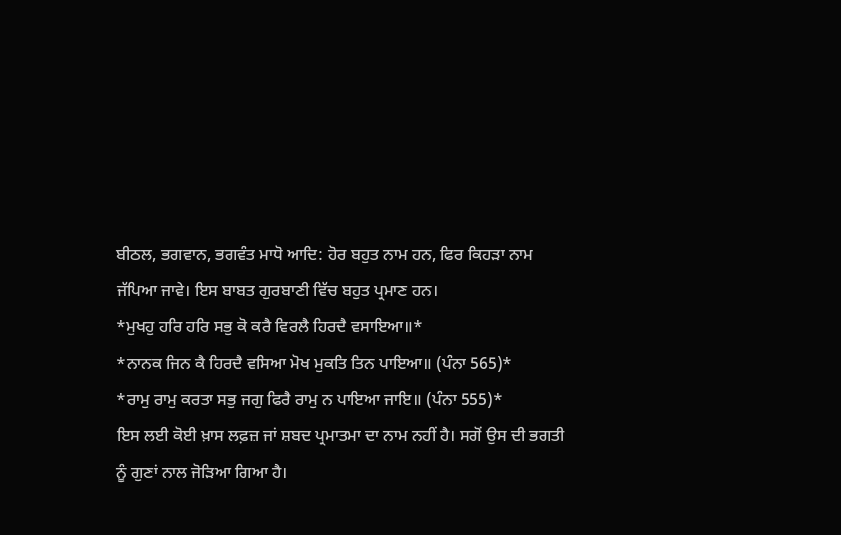ਬੀਠਲ, ਭਗਵਾਨ, ਭਗਵੰਤ ਮਾਧੋ ਆਦਿ: ਹੋਰ ਬਹੁਤ ਨਾਮ ਹਨ, ਫਿਰ ਕਿਹੜਾ ਨਾਮ ਜੱਪਿਆ ਜਾਵੇ। ਇਸ ਬਾਬਤ ਗੁਰਬਾਣੀ ਵਿੱਚ ਬਹੁਤ ਪ੍ਰਮਾਣ ਹਨ।
*ਮੁਖਹੁ ਹਰਿ ਹਰਿ ਸਭੁ ਕੋ ਕਰੈ ਵਿਰਲੈ ਹਿਰਦੈ ਵਸਾਇਆ॥*
*ਨਾਨਕ ਜਿਨ ਕੈ ਹਿਰਦੈ ਵਸਿਆ ਮੋਖ ਮੁਕਤਿ ਤਿਨ ਪਾਇਆ॥ (ਪੰਨਾ 565)*
*ਰਾਮੁ ਰਾਮੁ ਕਰਤਾ ਸਭੁ ਜਗੁ ਫਿਰੈ ਰਾਮੁ ਨ ਪਾਇਆ ਜਾਇ॥ (ਪੰਨਾ 555)*
ਇਸ ਲਈ ਕੋਈ ਖ਼ਾਸ ਲਫ਼ਜ਼ ਜਾਂ ਸ਼ਬਦ ਪ੍ਰਮਾਤਮਾ ਦਾ ਨਾਮ ਨਹੀਂ ਹੈ। ਸਗੋਂ ਉਸ ਦੀ ਭਗਤੀ ਨੂੰ ਗੁਣਾਂ ਨਾਲ ਜੋੜਿਆ ਗਿਆ ਹੈ।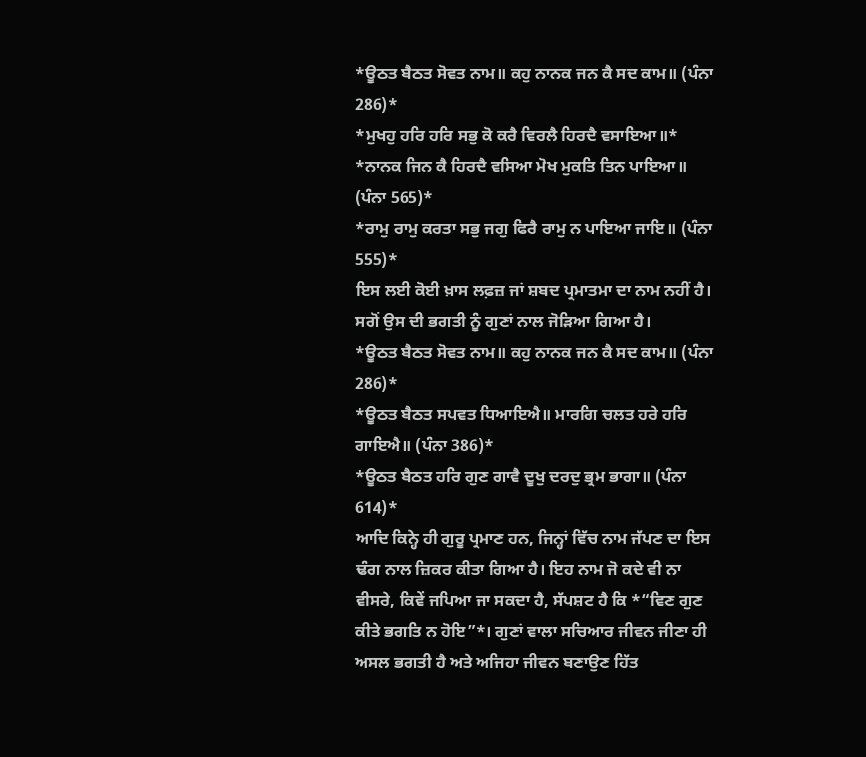*ਊਠਤ ਬੈਠਤ ਸੋਵਤ ਨਾਮ॥ ਕਹੁ ਨਾਨਕ ਜਨ ਕੈ ਸਦ ਕਾਮ॥ (ਪੰਨਾ 286)*
*ਮੁਖਹੁ ਹਰਿ ਹਰਿ ਸਭੁ ਕੋ ਕਰੈ ਵਿਰਲੈ ਹਿਰਦੈ ਵਸਾਇਆ॥*
*ਨਾਨਕ ਜਿਨ ਕੈ ਹਿਰਦੈ ਵਸਿਆ ਮੋਖ ਮੁਕਤਿ ਤਿਨ ਪਾਇਆ॥ (ਪੰਨਾ 565)*
*ਰਾਮੁ ਰਾਮੁ ਕਰਤਾ ਸਭੁ ਜਗੁ ਫਿਰੈ ਰਾਮੁ ਨ ਪਾਇਆ ਜਾਇ॥ (ਪੰਨਾ 555)*
ਇਸ ਲਈ ਕੋਈ ਖ਼ਾਸ ਲਫ਼ਜ਼ ਜਾਂ ਸ਼ਬਦ ਪ੍ਰਮਾਤਮਾ ਦਾ ਨਾਮ ਨਹੀਂ ਹੈ। ਸਗੋਂ ਉਸ ਦੀ ਭਗਤੀ ਨੂੰ ਗੁਣਾਂ ਨਾਲ ਜੋੜਿਆ ਗਿਆ ਹੈ।
*ਊਠਤ ਬੈਠਤ ਸੋਵਤ ਨਾਮ॥ ਕਹੁ ਨਾਨਕ ਜਨ ਕੈ ਸਦ ਕਾਮ॥ (ਪੰਨਾ 286)*
*ਊਠਤ ਬੈਠਤ ਸਪਵਤ ਧਿਆਇਐ॥ ਮਾਰਗਿ ਚਲਤ ਹਰੇ ਹਰਿ ਗਾਇਐ॥ (ਪੰਨਾ 386)*
*ਊਠਤ ਬੈਠਤ ਹਰਿ ਗੁਣ ਗਾਵੈ ਦੂਖੁ ਦਰਦੁ ਭ੍ਰਮ ਭਾਗਾ॥ (ਪੰਨਾ 614)*
ਆਦਿ ਕਿਨ੍ਹੇ ਹੀ ਗੁਰੂ ਪ੍ਰਮਾਣ ਹਨ, ਜਿਨ੍ਹਾਂ ਵਿੱਚ ਨਾਮ ਜੱਪਣ ਦਾ ਇਸ ਢੰਗ ਨਾਲ ਜ਼ਿਕਰ ਕੀਤਾ ਗਿਆ ਹੈ। ਇਹ ਨਾਮ ਜੋ ਕਦੇ ਵੀ ਨਾ ਵੀਸਰੇ, ਕਿਵੇਂ ਜਪਿਆ ਜਾ ਸਕਦਾ ਹੈ, ਸੱਪਸ਼ਟ ਹੈ ਕਿ *“ਵਿਣ ਗੁਣ ਕੀਤੇ ਭਗਤਿ ਨ ਹੋਇ”*। ਗੁਣਾਂ ਵਾਲਾ ਸਚਿਆਰ ਜੀਵਨ ਜੀਣਾ ਹੀ ਅਸਲ ਭਗਤੀ ਹੈ ਅਤੇ ਅਜਿਹਾ ਜੀਵਨ ਬਣਾਉਣ ਹਿੱਤ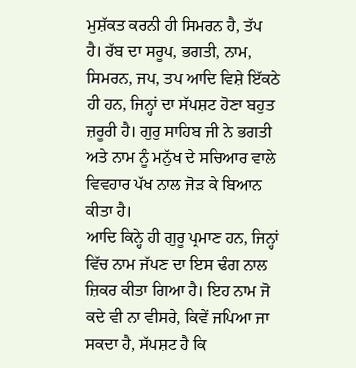ਮੁਸ਼ੱਕਤ ਕਰਨੀ ਹੀ ਸਿਮਰਨ ਹੈ, ਤੱਪ ਹੈ। ਰੱਬ ਦਾ ਸਰੂਪ, ਭਗਤੀ, ਨਾਮ, ਸਿਮਰਨ, ਜਪ, ਤਪ ਆਦਿ ਵਿਸ਼ੇ ਇੱਕਠੇ ਹੀ ਹਨ, ਜਿਨ੍ਹਾਂ ਦਾ ਸੱਪਸ਼ਟ ਹੋਣਾ ਬਹੁਤ ਜ਼ਰੂਰੀ ਹੈ। ਗੁਰੁ ਸਾਹਿਬ ਜੀ ਨੇ ਭਗਤੀ ਅਤੇ ਨਾਮ ਨੂੰ ਮਨੁੱਖ ਦੇ ਸਚਿਆਰ ਵਾਲੇ ਵਿਵਹਾਰ ਪੱਖ ਨਾਲ ਜੋੜ ਕੇ ਬਿਆਨ ਕੀਤਾ ਹੈ।
ਆਦਿ ਕਿਨ੍ਹੇ ਹੀ ਗੁਰੂ ਪ੍ਰਮਾਣ ਹਨ, ਜਿਨ੍ਹਾਂ ਵਿੱਚ ਨਾਮ ਜੱਪਣ ਦਾ ਇਸ ਢੰਗ ਨਾਲ ਜ਼ਿਕਰ ਕੀਤਾ ਗਿਆ ਹੈ। ਇਹ ਨਾਮ ਜੋ ਕਦੇ ਵੀ ਨਾ ਵੀਸਰੇ, ਕਿਵੇਂ ਜਪਿਆ ਜਾ ਸਕਦਾ ਹੈ, ਸੱਪਸ਼ਟ ਹੈ ਕਿ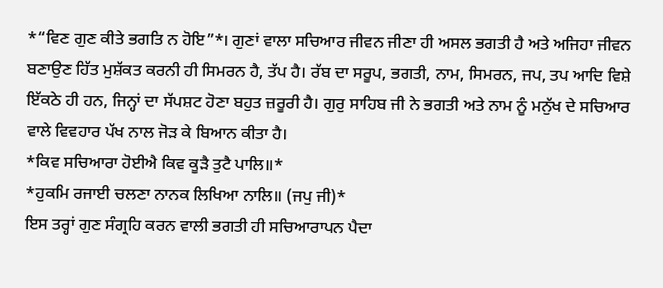*“ਵਿਣ ਗੁਣ ਕੀਤੇ ਭਗਤਿ ਨ ਹੋਇ”*। ਗੁਣਾਂ ਵਾਲਾ ਸਚਿਆਰ ਜੀਵਨ ਜੀਣਾ ਹੀ ਅਸਲ ਭਗਤੀ ਹੈ ਅਤੇ ਅਜਿਹਾ ਜੀਵਨ ਬਣਾਉਣ ਹਿੱਤ ਮੁਸ਼ੱਕਤ ਕਰਨੀ ਹੀ ਸਿਮਰਨ ਹੈ, ਤੱਪ ਹੈ। ਰੱਬ ਦਾ ਸਰੂਪ, ਭਗਤੀ, ਨਾਮ, ਸਿਮਰਨ, ਜਪ, ਤਪ ਆਦਿ ਵਿਸ਼ੇ ਇੱਕਠੇ ਹੀ ਹਨ, ਜਿਨ੍ਹਾਂ ਦਾ ਸੱਪਸ਼ਟ ਹੋਣਾ ਬਹੁਤ ਜ਼ਰੂਰੀ ਹੈ। ਗੁਰੁ ਸਾਹਿਬ ਜੀ ਨੇ ਭਗਤੀ ਅਤੇ ਨਾਮ ਨੂੰ ਮਨੁੱਖ ਦੇ ਸਚਿਆਰ ਵਾਲੇ ਵਿਵਹਾਰ ਪੱਖ ਨਾਲ ਜੋੜ ਕੇ ਬਿਆਨ ਕੀਤਾ ਹੈ।
*ਕਿਵ ਸਚਿਆਰਾ ਹੋਈਐ ਕਿਵ ਕੂੜੈ ਤੁਟੈ ਪਾਲਿ॥*
*ਹੁਕਮਿ ਰਜਾਈ ਚਲਣਾ ਨਾਨਕ ਲਿਖਿਆ ਨਾਲਿ॥ (ਜਪੁ ਜੀ)*
ਇਸ ਤਰ੍ਹਾਂ ਗੁਣ ਸੰਗ੍ਰਹਿ ਕਰਨ ਵਾਲੀ ਭਗਤੀ ਹੀ ਸਚਿਆਰਾਪਨ ਪੈਦਾ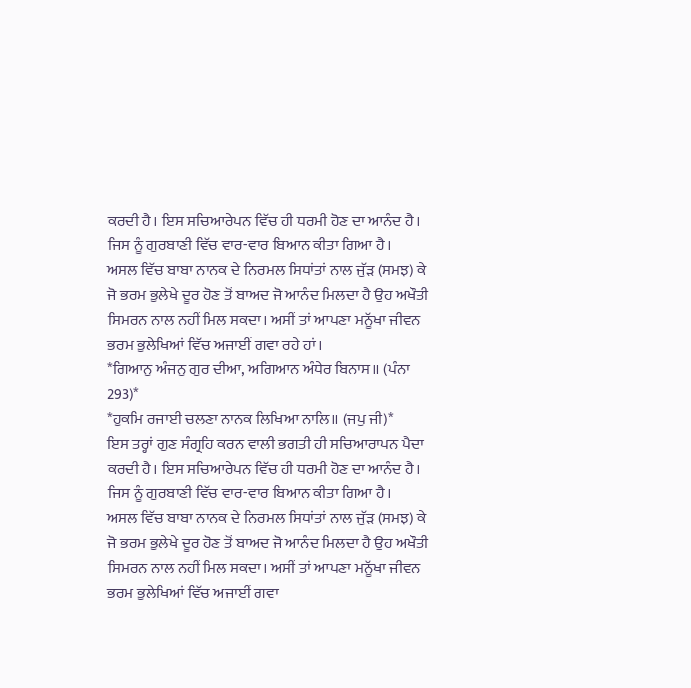ਕਰਦੀ ਹੈ। ਇਸ ਸਚਿਆਰੇਪਨ ਵਿੱਚ ਹੀ ਧਰਮੀ ਹੋਣ ਦਾ ਆਨੰਦ ਹੈ। ਜਿਸ ਨੂੰ ਗੁਰਬਾਣੀ ਵਿੱਚ ਵਾਰ-ਵਾਰ ਬਿਆਨ ਕੀਤਾ ਗਿਆ ਹੈ।
ਅਸਲ ਵਿੱਚ ਬਾਬਾ ਨਾਨਕ ਦੇ ਨਿਰਮਲ ਸਿਧਾਂਤਾਂ ਨਾਲ ਜੁੱੜ (ਸਮਝ) ਕੇ ਜੋ ਭਰਮ ਭੁਲੇਖੇ ਦੂਰ ਹੋਣ ਤੋਂ ਬਾਅਦ ਜੋ ਆਨੰਦ ਮਿਲਦਾ ਹੈ ਉਹ ਅਖੌਤੀ ਸਿਮਰਨ ਨਾਲ ਨਹੀਂ ਮਿਲ ਸਕਦਾ। ਅਸੀਂ ਤਾਂ ਆਪਣਾ ਮਨੂੱਖਾ ਜੀਵਨ ਭਰਮ ਭੁਲੇਖਿਆਂ ਵਿੱਚ ਅਜਾਈਂ ਗਵਾ ਰਹੇ ਹਾਂ।
*ਗਿਆਨੁ ਅੰਜਨੁ ਗੁਰ ਦੀਆ, ਅਗਿਆਨ ਅੰਧੇਰ ਬਿਨਾਸ॥ (ਪੰਨਾ 293)*
*ਹੁਕਮਿ ਰਜਾਈ ਚਲਣਾ ਨਾਨਕ ਲਿਖਿਆ ਨਾਲਿ॥ (ਜਪੁ ਜੀ)*
ਇਸ ਤਰ੍ਹਾਂ ਗੁਣ ਸੰਗ੍ਰਹਿ ਕਰਨ ਵਾਲੀ ਭਗਤੀ ਹੀ ਸਚਿਆਰਾਪਨ ਪੈਦਾ ਕਰਦੀ ਹੈ। ਇਸ ਸਚਿਆਰੇਪਨ ਵਿੱਚ ਹੀ ਧਰਮੀ ਹੋਣ ਦਾ ਆਨੰਦ ਹੈ। ਜਿਸ ਨੂੰ ਗੁਰਬਾਣੀ ਵਿੱਚ ਵਾਰ-ਵਾਰ ਬਿਆਨ ਕੀਤਾ ਗਿਆ ਹੈ।
ਅਸਲ ਵਿੱਚ ਬਾਬਾ ਨਾਨਕ ਦੇ ਨਿਰਮਲ ਸਿਧਾਂਤਾਂ ਨਾਲ ਜੁੱੜ (ਸਮਝ) ਕੇ ਜੋ ਭਰਮ ਭੁਲੇਖੇ ਦੂਰ ਹੋਣ ਤੋਂ ਬਾਅਦ ਜੋ ਆਨੰਦ ਮਿਲਦਾ ਹੈ ਉਹ ਅਖੌਤੀ ਸਿਮਰਨ ਨਾਲ ਨਹੀਂ ਮਿਲ ਸਕਦਾ। ਅਸੀਂ ਤਾਂ ਆਪਣਾ ਮਨੂੱਖਾ ਜੀਵਨ ਭਰਮ ਭੁਲੇਖਿਆਂ ਵਿੱਚ ਅਜਾਈਂ ਗਵਾ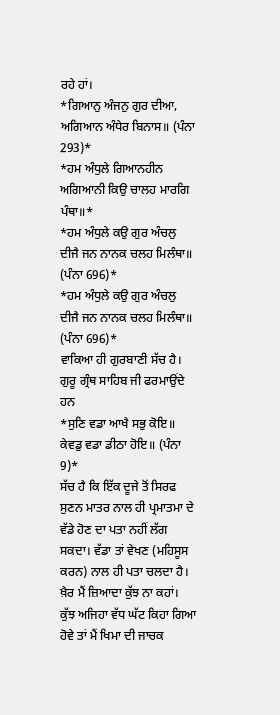ਰਹੇ ਹਾਂ।
*ਗਿਆਨੁ ਅੰਜਨੁ ਗੁਰ ਦੀਆ, ਅਗਿਆਨ ਅੰਧੇਰ ਬਿਨਾਸ॥ (ਪੰਨਾ 293)*
*ਹਮ ਅੰਧੁਲੇ ਗਿਆਨਹੀਨ ਅਗਿਆਨੀ ਕਿਉ ਚਾਲਹ ਮਾਰਗਿ ਪੰਥਾ॥*
*ਹਮ ਅੰਧੁਲੇ ਕਉ ਗੁਰ ਅੰਚਲੁ ਦੀਜੈ ਜਨ ਨਾਨਕ ਚਲਹ ਮਿਲੰਥਾ॥ (ਪੰਨਾ 696)*
*ਹਮ ਅੰਧੁਲੇ ਕਉ ਗੁਰ ਅੰਚਲੁ ਦੀਜੈ ਜਨ ਨਾਨਕ ਚਲਹ ਮਿਲੰਥਾ॥ (ਪੰਨਾ 696)*
ਵਾਕਿਆ ਹੀ ਗੁਰਬਾਣੀ ਸੱਚ ਹੈ।
ਗੁਰੂ ਗ੍ਰੰਥ ਸਾਹਿਬ ਜੀ ਫਰਮਾਉਂਦੇ ਹਨ
*ਸੁਣਿ ਵਡਾ ਆਖੈ ਸਭੁ ਕੋਇ॥ ਕੇਵਡੁ ਵਡਾ ਡੀਠਾ ਹੋਇ॥ (ਪੰਨਾ 9)*
ਸੱਚ ਹੈ ਕਿ ਇੱਕ ਦੂਜੇ ਤੋਂ ਸਿਰਫ ਸੁਣਨ ਮਾਤਰ ਨਾਲ ਹੀ ਪ੍ਰਮਾਤਮਾ ਦੇ ਵੱਡੇ ਹੋਣ ਦਾ ਪਤਾ ਨਹੀਂ ਲੱਗ ਸਕਦਾ। ਵੱਡਾ ਤਾਂ ਵੇਖਣ (ਮਹਿਸੂਸ ਕਰਨ) ਨਾਲ ਹੀ ਪਤਾ ਚਲਦਾ ਹੈ। ਖ਼ੈਰ ਮੈਂ ਜ਼ਿਆਦਾ ਕੁੱਝ ਨਾ ਕਹਾਂ।
ਕੁੱਝ ਅਜਿਹਾ ਵੱਧ ਘੱਟ ਕਿਹਾ ਗਿਆ ਹੋਵੇ ਤਾਂ ਮੈਂ ਖਿਮਾ ਦੀ ਜਾਚਕ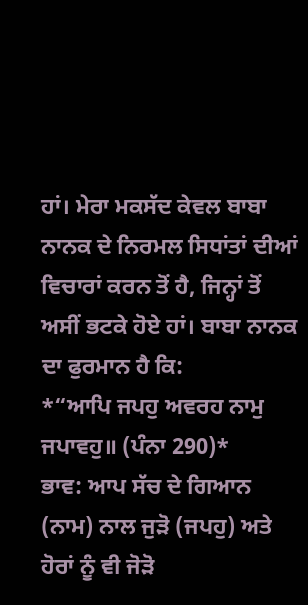ਹਾਂ। ਮੇਰਾ ਮਕਸੱਦ ਕੇਵਲ ਬਾਬਾ ਨਾਨਕ ਦੇ ਨਿਰਮਲ ਸਿਧਾਂਤਾਂ ਦੀਆਂ ਵਿਚਾਰਾਂ ਕਰਨ ਤੋਂ ਹੈ, ਜਿਨ੍ਹਾਂ ਤੋਂ ਅਸੀਂ ਭਟਕੇ ਹੋਏ ਹਾਂ। ਬਾਬਾ ਨਾਨਕ ਦਾ ਫੁਰਮਾਨ ਹੈ ਕਿ:
*“ਆਪਿ ਜਪਹੁ ਅਵਰਹ ਨਾਮੁ ਜਪਾਵਹੁ॥ (ਪੰਨਾ 290)*
ਭਾਵ: ਆਪ ਸੱਚ ਦੇ ਗਿਆਨ (ਨਾਮ) ਨਾਲ ਜੁੜੋ (ਜਪਹੁ) ਅਤੇ ਹੋਰਾਂ ਨੂੰ ਵੀ ਜੋੜੋ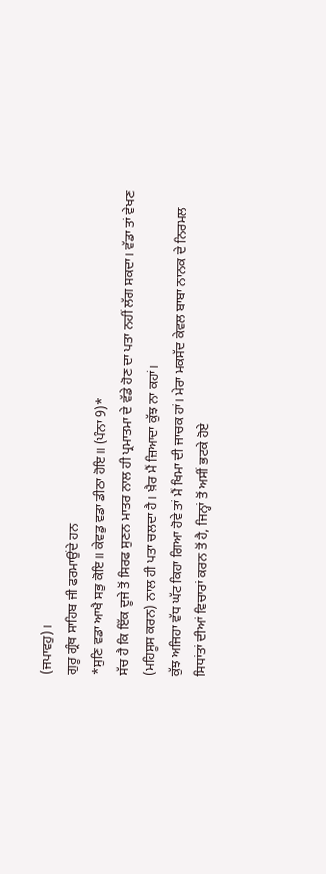(ਜਪਾਵਹੁ)।
ਗੁਰੂ ਗ੍ਰੰਥ ਸਾਹਿਬ ਜੀ ਫਰਮਾਉਂਦੇ ਹਨ
*ਸੁਣਿ ਵਡਾ ਆਖੈ ਸਭੁ ਕੋਇ॥ ਕੇਵਡੁ ਵਡਾ ਡੀਠਾ ਹੋਇ॥ (ਪੰਨਾ 9)*
ਸੱਚ ਹੈ ਕਿ ਇੱਕ ਦੂਜੇ ਤੋਂ ਸਿਰਫ ਸੁਣਨ ਮਾਤਰ ਨਾਲ ਹੀ ਪ੍ਰਮਾਤਮਾ ਦੇ ਵੱਡੇ ਹੋਣ ਦਾ ਪਤਾ ਨਹੀਂ ਲੱਗ ਸਕਦਾ। ਵੱਡਾ ਤਾਂ ਵੇਖਣ (ਮਹਿਸੂਸ ਕਰਨ) ਨਾਲ ਹੀ ਪਤਾ ਚਲਦਾ ਹੈ। ਖ਼ੈਰ ਮੈਂ ਜ਼ਿਆਦਾ ਕੁੱਝ ਨਾ ਕਹਾਂ।
ਕੁੱਝ ਅਜਿਹਾ ਵੱਧ ਘੱਟ ਕਿਹਾ ਗਿਆ ਹੋਵੇ ਤਾਂ ਮੈਂ ਖਿਮਾ ਦੀ ਜਾਚਕ ਹਾਂ। ਮੇਰਾ ਮਕਸੱਦ ਕੇਵਲ ਬਾਬਾ ਨਾਨਕ ਦੇ ਨਿਰਮਲ ਸਿਧਾਂਤਾਂ ਦੀਆਂ ਵਿਚਾਰਾਂ ਕਰਨ ਤੋਂ ਹੈ, ਜਿਨ੍ਹਾਂ ਤੋਂ ਅਸੀਂ ਭਟਕੇ ਹੋਏ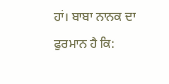ਹਾਂ। ਬਾਬਾ ਨਾਨਕ ਦਾ ਫੁਰਮਾਨ ਹੈ ਕਿ: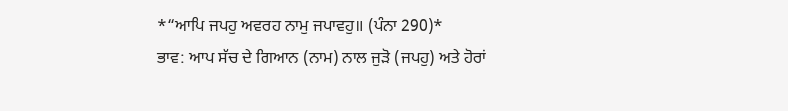*“ਆਪਿ ਜਪਹੁ ਅਵਰਹ ਨਾਮੁ ਜਪਾਵਹੁ॥ (ਪੰਨਾ 290)*
ਭਾਵ: ਆਪ ਸੱਚ ਦੇ ਗਿਆਨ (ਨਾਮ) ਨਾਲ ਜੁੜੋ (ਜਪਹੁ) ਅਤੇ ਹੋਰਾਂ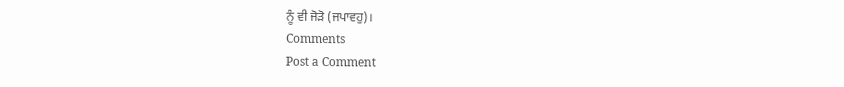ਨੂੰ ਵੀ ਜੋੜੋ (ਜਪਾਵਹੁ)।
Comments
Post a Comment